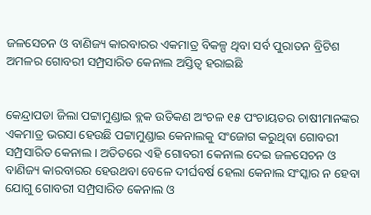ଜଳସେଚନ ଓ ବାଣିଜ୍ୟ କାରବାରର ଏକମାତ୍ର ବିକଳ୍ପ ଥିବା ସର୍ବ ପୁରାତନ ବ୍ରିଟିଶ ଅମଳର ଗୋବରୀ ସମ୍ପ୍ରସାରିତ କେନାଲ ଅସ୍ତିତ୍ୱ ହରାଇଛି


କେନ୍ଦ୍ରାପଡା ଜିଲା ପଟ୍ଟାମୁଣ୍ଡାଇ ବ୍ଲକ ଉତିକଣ ଅଂଚଳ ୧୫ ପଂଚାୟତର ଚାଷୀମାନଙ୍କର ଏକମାତ୍ର ଭରସା ହେଉଛି ପଟ୍ଟାମୁଣ୍ଡାଇ କେନାଲକୁ ସଂଜୋଗ କରୁଥିବା ଗୋବରୀ ସମ୍ପ୍ରସାରିତ କେନାଲ । ଅତିତରେ ଏହି ଗୋବରୀ କେନାଲ ଦେଇ ଜଳସେଚନ ଓ ବାଣିଜ୍ୟ କାରବାରର ହେଉଥବା ବେଳେ ଦୀର୍ଘବର୍ଷ ହେଲା କେନାଲ ସଂସ୍କାର ନ ହେବା ଯୋଗୁ ଗୋବରୀ ସମ୍ପ୍ରସାରିତ କେନାଲ ଓ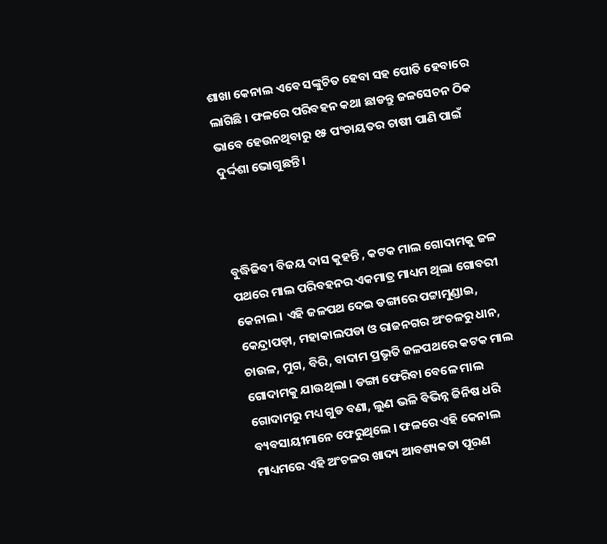ଶାଖା କେନାଲ ଏବେ ସଙ୍କୁଚିତ ହେବା ସହ ପୋତି ହେବାରେ ଲାଗିଛି । ଫଳରେ ପରିବହନ କଥା ଛାଡନ୍ତୁ ଜଳସେଚନ ଠିକ ଭାବେ ହେଉନଥିବାରୁ ୧୫ ପଂଚାୟତର ଚାଷୀ ପାଣି ପାଇଁ ଦୁର୍ଦ୍ଦଶା ଭୋଗୁଛନ୍ତି ।



ବୁଦ୍ଧିଜିବୀ ବିଜୟ ଦାସ କୁହନ୍ତି , କଟକ ମାଲ ଗୋଦାମକୁ ଜଳ ପଥରେ ମାଲ ପରିବହନର ଏକମାତ୍ର ମାଧ୍ୟମ ଥିଲା ଗୋବରୀ କେନାଲ । ଏହି ଜଳପଥ ଦେଇ ଡଙ୍ଗାରେ ପଟ୍ଟାମୁଣ୍ଡାଇ, କେନ୍ଦ୍ରାପଡ଼ା, ମହାକାଲପଡା ଓ ରାଜନଗର ଅଂଚଳରୁ ଧାନ, ଚାଉଳ, ମୁଗ, ବିରି, ବାଦାମ ପ୍ରଭୃତି ଜଳପଥରେ କଟକ ମାଲ ଗୋଦାମକୁ ଯାଉଥିଲା । ଡଙ୍ଗା ଫେରିବା ବେଳେ ମାଲ ଗୋଦାମରୁ ମଧ୍ୟ ଗୁଡ ବଣା, ଲୁଣ ଭଳି ବିଭିନ୍ନ ଜିନିଷ ଧରି ବ୍ୟବସାୟୀମାନେ ଫେରୁଥିଲେ । ଫଳରେ ଏହି କେନାଲ ମାଧ୍ୟମରେ ଏହି ଅଂଚଳର ଖାଦ୍ୟ ଆବଶ୍ୟକତା ପୂରଣ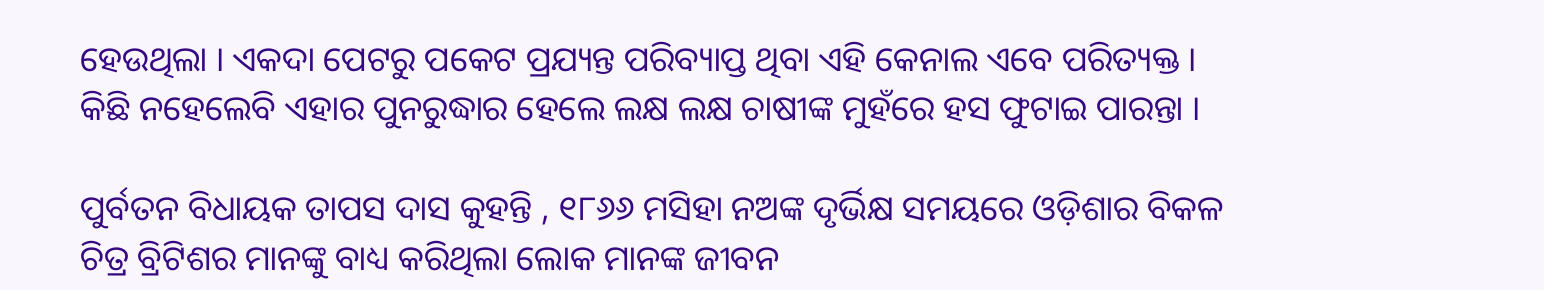ହେଉଥିଲା । ଏକଦା ପେଟରୁ ପକେଟ ପ୍ରଯ୍ୟନ୍ତ ପରିବ୍ୟାପ୍ତ ଥିବା ଏହି କେନାଲ ଏବେ ପରିତ୍ୟକ୍ତ । କିଛି ନହେଲେବି ଏହାର ପୁନରୁଦ୍ଧାର ହେଲେ ଲକ୍ଷ ଲକ୍ଷ ଚାଷୀଙ୍କ ମୁହଁରେ ହସ ଫୁଟାଇ ପାରନ୍ତା ।

ପୁର୍ବତନ ବିଧାୟକ ତାପସ ଦାସ କୁହନ୍ତି , ୧୮୬୬ ମସିହା ନଅଙ୍କ ଦୃର୍ଭିକ୍ଷ ସମୟରେ ଓଡ଼ିଶାର ବିକଳ ଚିତ୍ର ବ୍ରିଟିଶର ମାନଙ୍କୁ ବାଧ୍ୟ କରିଥିଲା ଲୋକ ମାନଙ୍କ ଜୀବନ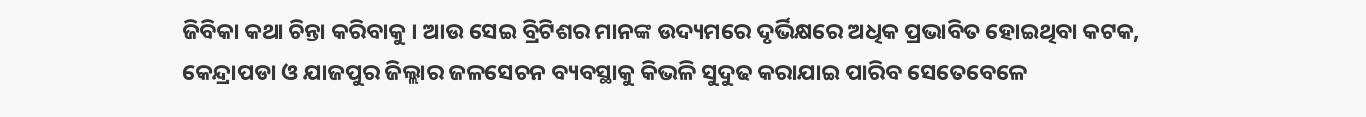ଜିବିକା କଥା ଚିନ୍ତା କରିବାକୁ । ଆଉ ସେଇ ବ୍ରିଟିଶର ମାନଙ୍କ ଉଦ୍ୟମରେ ଦୃର୍ଭିକ୍ଷରେ ଅଧିକ ପ୍ରଭାବିତ ହୋଇଥିବା କଟକ, କେନ୍ଦ୍ରାପଡା ଓ ଯାଜପୁର ଜିଲ୍ଲାର ଜଳସେଚନ ବ୍ୟବସ୍ଥାକୁ କିଭଳି ସୁଦୁଢ କରାଯାଇ ପାରିବ ସେତେବେଳେ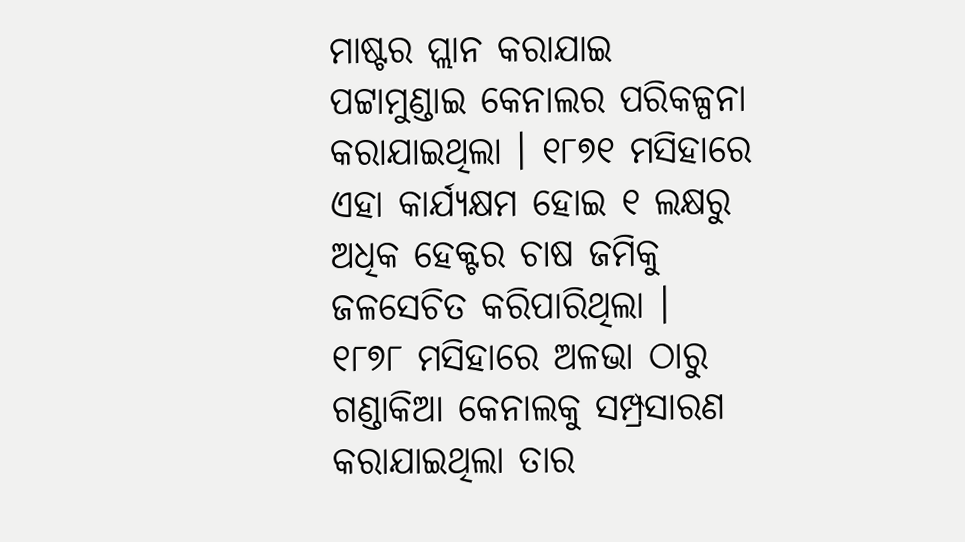ମାଷ୍ଟର ପ୍ଲାନ କରାଯାଇ ପଟ୍ଟାମୁଣ୍ଡାଇ କେନାଲର ପରିକଳ୍ପନା କରାଯାଇଥିଲା । ୧୮୭୧ ମସିହାରେ ଏହା କାର୍ଯ୍ୟକ୍ଷମ ହୋଇ ୧ ଲକ୍ଷରୁ ଅଧିକ ହେକ୍ଟର ଚାଷ ଜମିକୁ ଜଳସେଚିତ କରିପାରିଥିଲା । ୧୮୭୮ ମସିହାରେ ଅଳଭା ଠାରୁ ଗଣ୍ଡାକିଆ କେନାଲକୁ ସମ୍ପ୍ରସାରଣ କରାଯାଇଥିଲା ତାର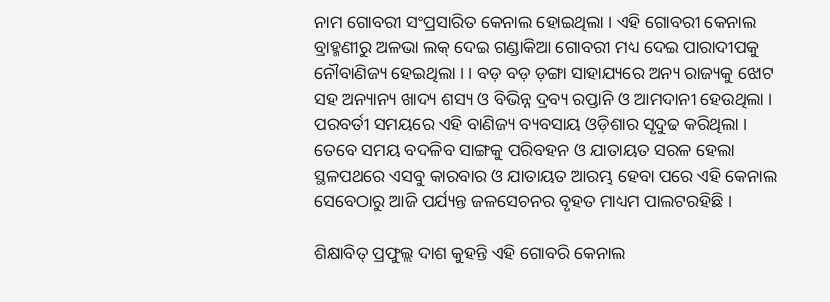ନାମ ଗୋବରୀ ସଂପ୍ରସାରିତ କେନାଲ ହୋଇଥିଲା । ଏହି ଗୋବରୀ କେନାଲ ବ୍ରାହ୍ମଣୀରୁ ଅଳଭା ଲକ୍ ଦେଇ ଗଣ୍ଡାକିଆ ଗୋବରୀ ମଧ୍ୟ ଦେଇ ପାରାଦୀପକୁ ନୌବାଣିଜ୍ୟ ହେଇଥିଲା । । ବଡ଼ ବଡ଼ ଡ଼ଙ୍ଗା ସାହାଯ୍ୟରେ ଅନ୍ୟ ରାଜ୍ୟକୁ ଝୋଟ ସହ ଅନ୍ୟାନ୍ୟ ଖାଦ୍ୟ ଶସ୍ୟ ଓ ବିଭିନ୍ନ ଦ୍ରବ୍ୟ ରପ୍ତାନି ଓ ଆମଦାନୀ ହେଉଥିଲା । ପରବର୍ତୀ ସମୟରେ ଏହି ବାଣିଜ୍ୟ ବ୍ୟବସାୟ ଓଡ଼ିଶାର ସୃଦୁଢ କରିଥିଲା । ତେବେ ସମୟ ବଦଳିବ ସାଙ୍ଗକୁ ପରିବହନ ଓ ଯାତାୟତ ସରଳ ହେଲା ସ୍ଥଳପଥରେ ଏସବୁ କାରବାର ଓ ଯାତାୟତ ଆରମ୍ଭ ହେବା ପରେ ଏହି କେନାଲ ସେବେଠାରୁ ଆଜି ପର୍ଯ୍ୟନ୍ତ ଜଳସେଚନର ବୃହତ ମାଧ୍ୟମ ପାଲଟରହିଛି ।

ଶିକ୍ଷାବିତ୍ ପ୍ରଫୁଲ୍ଲ ଦାଶ କୁହନ୍ତି ଏହି ଗୋବରି କେନାଲ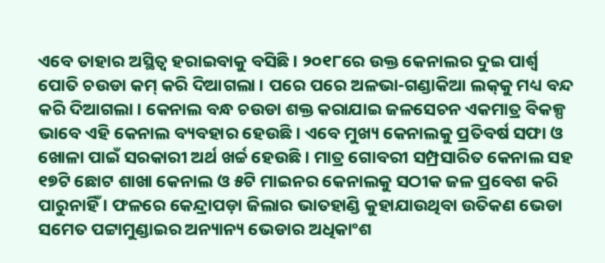ଏବେ ତାହାର ଅସ୍ଥିତ୍ୱ ହରାଇବାକୁ ବସିଛି । ୨୦୧୮ରେ ଉକ୍ତ କେନାଲର ଦୁଇ ପାର୍ଶ୍ୱ ପୋତି ଚଉଡା କମ୍ କରି ଦିଆଗଲା । ପରେ ପରେ ଅଳଭା-ଗଣ୍ଡାକିଆ ଲକ୍‌କୁ ମଧ୍ୟ ବନ୍ଦ କରି ଦିଆଗଲା । କେନାଲ ବନ୍ଧ ଚଉଡା ଶକ୍ତ କରାଯାଇ ଜଳସେଚନ ଏକମାତ୍ର ବିକଳ୍ପ ଭାବେ ଏହି କେନାଲ ବ୍ୟବହାର ହେଉଛି । ଏବେ ମୁଖ୍ୟ କେନାଲକୁ ପ୍ରତିବର୍ଷ ସଫା ଓ ଖୋଳା ପାଇଁ ସରକାରୀ ଅର୍ଥ ଖର୍ଚ୍ଚ ହେଉଛି । ମାତ୍ର ଗୋବରୀ ସମ୍ପ୍ରସାରିତ କେନାଲ ସହ ୧୭ଟି ଛୋଟ ଶାଖା କେନାଲ ଓ ୫ଟି ମାଇନର କେନାଲକୁ ସଠୀକ ଜଳ ପ୍ରବେଶ କରି ପାରୁନାହିଁ । ଫଳରେ କେନ୍ଦ୍ରାପଡ଼ା ଜିଲାର ଭାତହାଣ୍ଡି କୁହାଯାଉଥିବା ଉତିକଣ ଭେଡା ସମେତ ପଟ୍ଟାମୁଣ୍ଡାଇର ଅନ୍ୟାନ୍ୟ ଭେଡାର ଅଧିକାଂଶ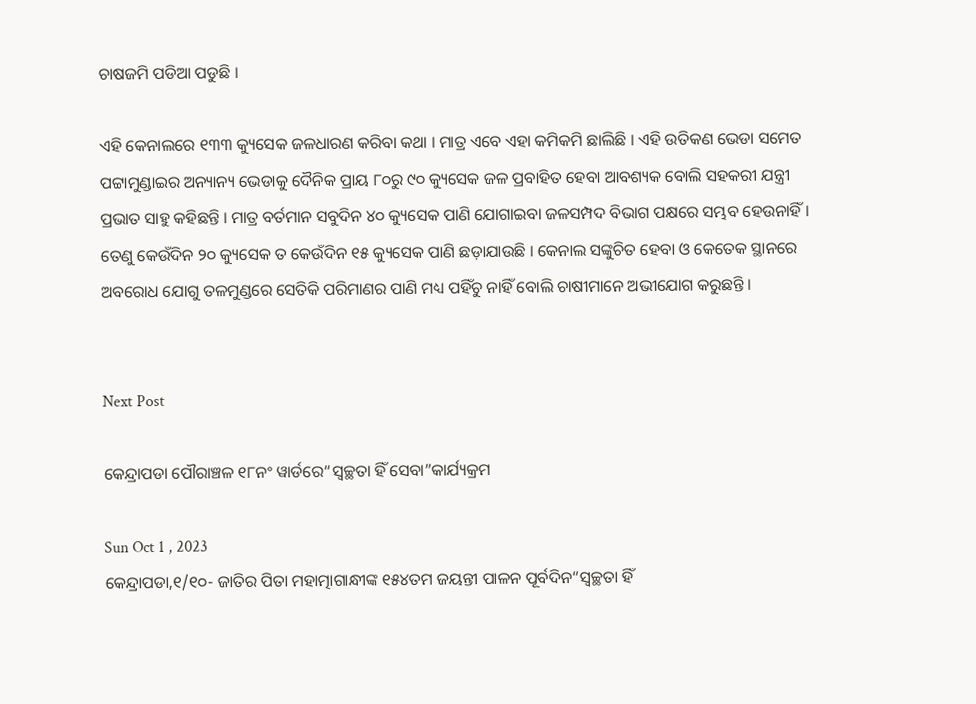ଚାଷଜମି ପଡିଆ ପଡୁଛି ।

ଏହି କେନାଲରେ ୧୩୩ କ୍ୟୁସେକ ଜଳଧାରଣ କରିବା କଥା । ମାତ୍ର ଏବେ ଏହା କମିକମି ଛାଲିଛି । ଏହି ଉତିକଣ ଭେଡା ସମେତ ପଟ୍ଟାମୁଣ୍ଡାଇର ଅନ୍ୟାନ୍ୟ ଭେଡାକୁ ଦୈନିକ ପ୍ରାୟ ୮୦ରୁ ୯୦ କ୍ୟୁସେକ ଜଳ ପ୍ରବାହିତ ହେବା ଆବଶ୍ୟକ ବୋଲି ସହକରୀ ଯନ୍ତ୍ରୀ ପ୍ରଭାତ ସାହୁ କହିଛନ୍ତି । ମାତ୍ର ବର୍ତମାନ ସବୁଦିନ ୪୦ କ୍ୟୁସେକ ପାଣି ଯୋଗାଇବା ଜଳସମ୍ପଦ ବିଭାଗ ପକ୍ଷରେ ସମ୍ଭବ ହେଉନାହିଁ । ତେଣୁ କେଉଁଦିନ ୨୦ କ୍ୟୁସେକ ତ କେଉଁଦିନ ୧୫ କ୍ୟୁସେକ ପାଣି ଛଡ଼ାଯାଉଛି । କେନାଲ ସଙ୍କୁଚିତ ହେବା ଓ କେତେକ ସ୍ଥାନରେ ଅବରୋଧ ଯୋଗୁ ତଳମୁଣ୍ଡରେ ସେତିକି ପରିମାଣର ପାଣି ମଧ୍ୟ ପହିଁଚୁ ନାହିଁ ବୋଲି ଚାଷୀମାନେ ଅଭୀଯୋଗ କରୁଛନ୍ତି ।


Next Post

କେନ୍ଦ୍ରାପଡା ପୌରାଞ୍ଚଳ ୧୮ନଂ ୱାର୍ଡରେ“ସ୍ୱଚ୍ଛତା ହିଁ ସେବା”କାର୍ଯ୍ୟକ୍ରମ

Sun Oct 1 , 2023
କେନ୍ଦ୍ରାପଡା,୧/୧୦- ଜାତିର ପିତା ମହାତ୍ମାଗାନ୍ଧୀଙ୍କ ୧୫୪ତମ ଜୟନ୍ତୀ ପାଳନ ପୂର୍ବଦିନ“ସ୍ୱଚ୍ଛତା ହିଁ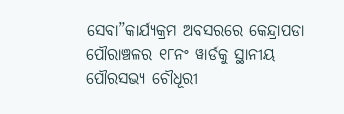ସେବା”କାର୍ଯ୍ୟକ୍ରମ ଅବସରରେ କେନ୍ଦ୍ରାପଡା ପୌରାଞ୍ଚଳର ୧୮ନଂ ୱାର୍ଡକୁ ସ୍ଥାନୀୟ ପୌରସଭ୍ୟ ଚୌଧୂରୀ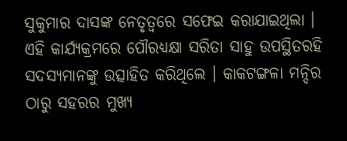ସୁକୁମାର ଦାସଙ୍କ ନେତୃତ୍ୱରେ ସଫେଇ କରାଯାଇଥିଲା । ଏହି କାର୍ଯ୍ୟକ୍ରମରେ ପୌରଧ୍ୟକ୍ଷା ସରିତା ସାହୁ ଉପସ୍ଥିତରହି ସଦସ୍ୟମାନଙ୍କୁ ଉତ୍ସାହିତ କରିଥିଲେ । କାକଟଙ୍ଗଳା ମନ୍ଦିର ଠାରୁ ସହରର ମୁଖ୍ୟ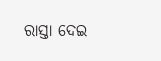ରାସ୍ତା ଦେଇ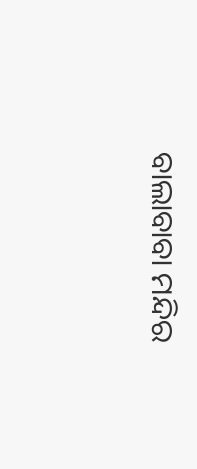ବାଲାବାବା ମନ୍ଦିର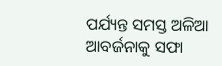ପର୍ଯ୍ୟନ୍ତ ସମସ୍ତ ଅଳିଆ ଆବର୍ଜନାକୁ ସଫା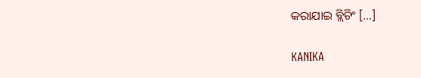କରାଯାଇ ବ୍ଲିଚିଂ […]

KANIKA